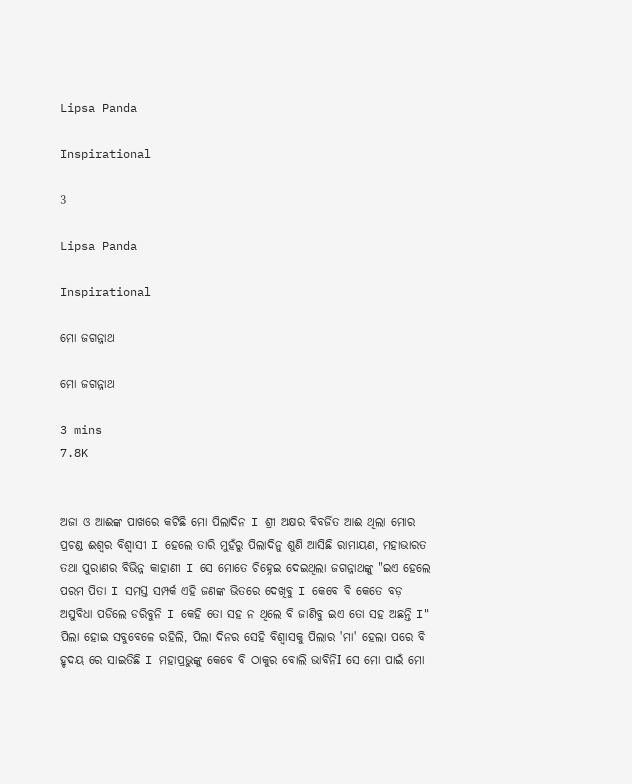Lipsa Panda

Inspirational

3

Lipsa Panda

Inspirational

ମୋ ଜଗନ୍ନାଥ

ମୋ ଜଗନ୍ନାଥ

3 mins
7.8K


ଅଜା ଓ ଆଈଙ୍କ ପାଖରେ କଟିଛି ମୋ ପିଲାଦିନ I ଶ୍ରୀ ଅକ୍ଷର ବିବର୍ଜିତ ଆଈ ଥିଲା ମୋର ପ୍ରଚଣ୍ଡ ଈଶ୍ବର ବିଶ୍ଵାସୀ I ହେଲେ ତାରି ମୁହଁରୁ ପିଲାଦିନୁ ଶୁଣି ଆସିଛି ରାମାୟଣ, ମହାଭାରତ ତଥା ପୁରାଣର ବିଭିନ୍ନ କାହାଣୀ I ସେ ମୋତେ ଚିହ୍ନେଇ ଦେଇଥିଲା ଜଗନ୍ନାଥଙ୍କୁ "ଇଏ ହେଲେ ପରମ ପିତା I ସମସ୍ତ ସମ୍ପର୍କ ଏହି ଜଣଙ୍କ ଭିତରେ ଦେଖିବୁ I କେବେ ବି କେତେ ବଡ଼ ଅସୁବିଧା ପଡିଲେ ଡରିବୁନି I କେହି ତୋ ସହ ନ ଥିଲେ ବି ଜାଣିବୁ ଇଏ ତୋ ସହ ଅଛନ୍ତି I" ପିଲା ହୋଇ ସବୁବେଳେ ରହିଲି, ପିଲା ଦିନର ସେହି ବିଶ୍ବାସକୁ ପିଲାର 'ମା' ହେଲା ପରେ ବି ହୃଦୟ ରେ ସାଇତିଛି I ମହାପ୍ରଭୁଙ୍କୁ କେବେ ବି ଠାକୁର ବୋଲି ଭାବିନିI ସେ ମୋ ପାଇଁ ମୋ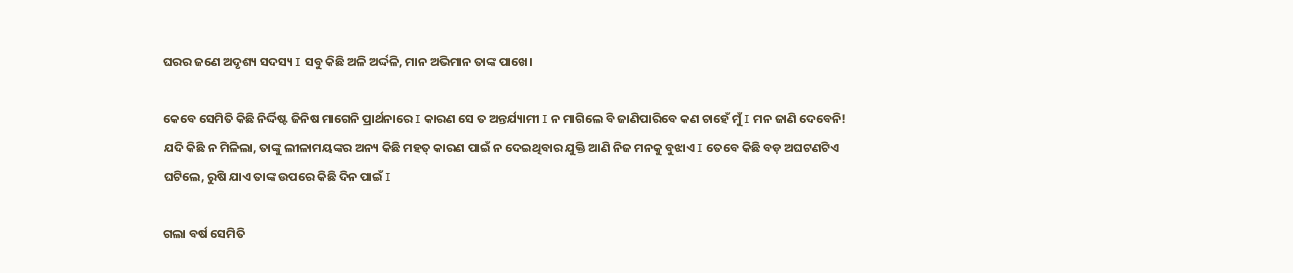ଘରର ଜଣେ ଅଦୃଶ୍ୟ ସଦସ୍ୟ I ସବୁ କିଛି ଅଳି ଅର୍ଦ୍ଦଳି, ମାନ ଅଭିମାନ ତାଙ୍କ ପାଖେ।

କେବେ ସେମିତି କିଛି ନିର୍ଦ୍ଦିଷ୍ଟ ଜିନିଷ ମାଗେନି ପ୍ରାର୍ଥନାରେ I କାରଣ ସେ ତ ଅନ୍ତର୍ଯ୍ୟାମୀ I ନ ମାଗିଲେ ବି ଜାଣିପାରିବେ କଣ ଚାହେଁ ମୁଁ I ମନ ଜାଣି ଦେବେନି! ଯଦି କିଛି ନ ମିଳିଲା, ତାଙ୍କୁ ଲୀଳାମୟଙ୍କର ଅନ୍ୟ କିଛି ମହତ୍ କାରଣ ପାଇଁ ନ ଦେଇଥିବାର ଯୁକ୍ତି ଆଣି ନିଜ ମନକୁ ବୁଝାଏ I ତେବେ କିଛି ବଡ଼ ଅଘଟଣଟିଏ ଘଟିଲେ, ରୁଷି ଯାଏ ତାଙ୍କ ଉପରେ କିଛି ଦିନ ପାଇଁ I

ଗଲା ବର୍ଷ ସେମିତି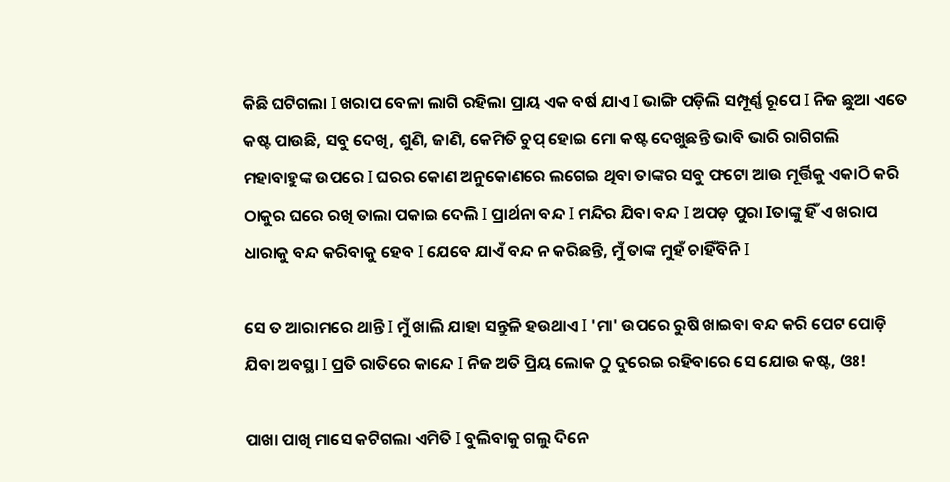କିଛି ଘଟିଗଲା I ଖରାପ ବେଳା ଲାଗି ରହିଲା ପ୍ରାୟ ଏକ ବର୍ଷ ଯାଏ I ଭାଙ୍ଗି ପଡ଼ିଲି ସମ୍ପୂର୍ଣ୍ଣ ରୂପେ I ନିଜ ଛୁଆ ଏତେ କଷ୍ଟ ପାଉଛି, ସବୁ ଦେଖି, ଶୁଣି, ଜାଣି, କେମିତି ଚୁପ୍ ହୋଇ ମୋ କଷ୍ଟ ଦେଖୁଛନ୍ତି ଭାବି ଭାରି ରାଗିଗଲି ମହାବାହୁଙ୍କ ଉପରେ I ଘରର କୋଣ ଅନୁକୋଣରେ ଲଗେଇ ଥିବା ତାଙ୍କର ସବୁ ଫଟୋ ଆଉ ମୂର୍ତ୍ତିକୁ ଏକାଠି କରି ଠାକୁର ଘରେ ରଖି ତାଲା ପକାଇ ଦେଲି I ପ୍ରାର୍ଥନା ବନ୍ଦ I ମନ୍ଦିର ଯିବା ବନ୍ଦ I ଅପଡ଼ ପୁରା Iତାଙ୍କୁ ହିଁ ଏ ଖରାପ ଧାରାକୁ ବନ୍ଦ କରିବାକୁ ହେବ I ଯେବେ ଯାଏଁ ବନ୍ଦ ନ କରିଛନ୍ତି, ମୁଁ ତାଙ୍କ ମୁହଁ ଚାହିଁବିନି I

ସେ ତ ଆରାମରେ ଥାନ୍ତି I ମୁଁ ଖାଲି ଯାହା ସନ୍ତୁଳି ହଉଥାଏ I 'ମା' ଉପରେ ରୁଷି ଖାଇବା ବନ୍ଦ କରି ପେଟ ପୋଡ଼ି ଯିବା ଅବସ୍ଥା I ପ୍ରତି ରାତିରେ କାନ୍ଦେ I ନିଜ ଅତି ପ୍ରିୟ ଲୋକ ଠୁ ଦୁରେଇ ରହିବାରେ ସେ ଯୋଉ କଷ୍ଟ, ଓଃ!

ପାଖା ପାଖି ମାସେ କଟିଗଲା ଏମିତି I ବୁଲିବାକୁ ଗଲୁ ଦିନେ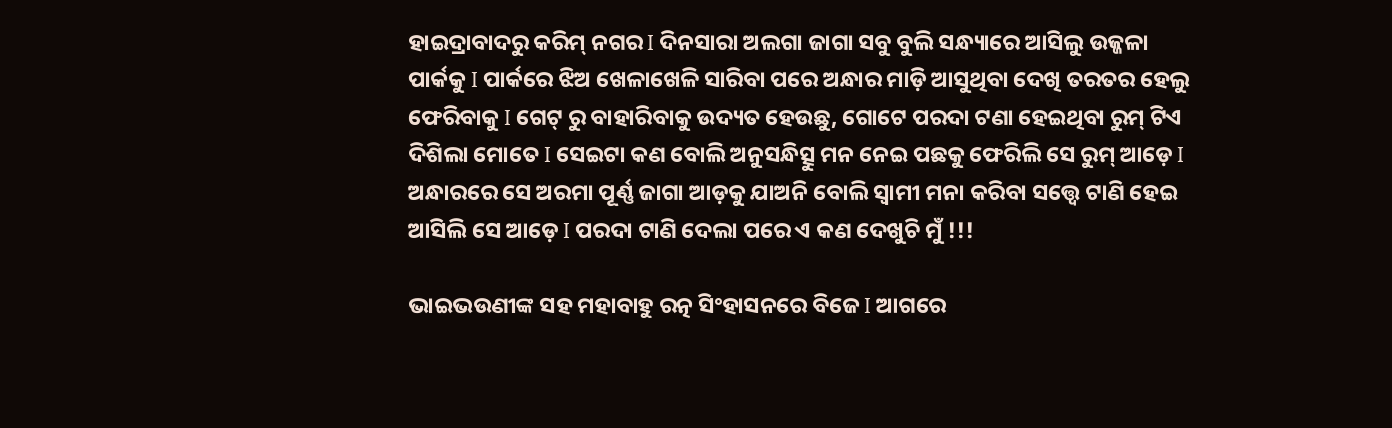ହାଇଦ୍ରାବାଦରୁ କରିମ୍ ନଗର I ଦିନସାରା ଅଲଗା ଜାଗା ସବୁ ବୁଲି ସନ୍ଧ୍ୟାରେ ଆସିଲୁ ଉଜ୍ଜଳା ପାର୍କକୁ I ପାର୍କରେ ଝିଅ ଖେଳାଖେଳି ସାରିବା ପରେ ଅନ୍ଧାର ମାଡ଼ି ଆସୁଥିବା ଦେଖି ତରତର ହେଲୁ ଫେରିବାକୁ I ଗେଟ୍ ରୁ ବାହାରିବାକୁ ଉଦ୍ୟତ ହେଉଛୁ, ଗୋଟେ ପରଦା ଟଣା ହେଇଥିବା ରୁମ୍ ଟିଏ ଦିଶିଲା ମୋତେ I ସେଇଟା କଣ ବୋଲି ଅନୁସନ୍ଧିତ୍ସୁ ମନ ନେଇ ପଛକୁ ଫେରିଲି ସେ ରୁମ୍ ଆଡ଼େ I ଅନ୍ଧାରରେ ସେ ଅରମା ପୂର୍ଣ୍ଣ ଜାଗା ଆଡ଼କୁ ଯାଅନି ବୋଲି ସ୍ଵାମୀ ମନା କରିବା ସତ୍ତ୍ୱେ ଟାଣି ହେଇ ଆସିଲି ସେ ଆଡ଼େ I ପରଦା ଟାଣି ଦେଲା ପରେ ଏ କଣ ଦେଖୁଚି ମୁଁ !!!

ଭାଇଭଉଣୀଙ୍କ ସହ ମହାବାହୁ ରତ୍ନ ସିଂହାସନରେ ବିଜେ I ଆଗରେ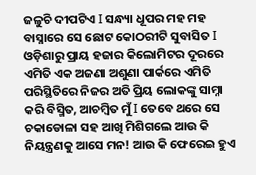ଜଳୁଚି ଦୀପଟିଏ I ସନ୍ଧ୍ୟା ଧୂପର ମହ ମହ ବାସ୍ନାରେ ସେ ଛୋଟ କୋଠରୀଟି ସୁବାସିତ I ଓଡ଼ିଶାରୁ ପ୍ରାୟ ହଜାର କିଲୋମିଟର ଦୂରରେ ଏମିତି ଏକ ଅଜଣା ଅଶୁଣା ପାର୍କରେ ଏମିତି ପରିସ୍ଥିତିରେ ନିଜର ଅତି ପ୍ରିୟ ଲୋକଙ୍କୁ ସାମ୍ନା କରି ବିସ୍ମିତ, ଆଚମ୍ବିତ ମୁଁ I ତେବେ ଥରେ ସେ ଚକାଡୋଳା ସହ ଆଖି ମିଶିଗଲେ ଆଉ କି ନିୟନ୍ତ୍ରଣକୁ ଆସେ ମନ! ଆଉ କି ଫେରେଇ ହୁଏ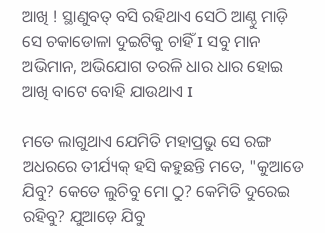ଆଖି ! ସ୍ଥାଣୁବତ୍ ବସି ରହିଥାଏ ସେଠି ଆଣ୍ଠୁ ମାଡ଼ି ସେ ଚକାଡୋଳା ଦୁଇଟିକୁ ଚାହିଁ I ସବୁ ମାନ ଅଭିମାନ, ଅଭିଯୋଗ ତରଳି ଧାର ଧାର ହୋଇ ଆଖି ବାଟେ ବୋହି ଯାଉଥାଏ I

ମତେ ଲାଗୁଥାଏ ଯେମିତି ମହାପ୍ରଭୁ ସେ ରଙ୍ଗ ଅଧରରେ ତୀର୍ଯ୍ୟକ୍ ହସି କହୁଛନ୍ତି ମତେ, "କୁଆଡେ ଯିବୁ? କେତେ ଲୁଚିବୁ ମୋ ଠୁ? କେମିତି ଦୁରେଇ ରହିବୁ? ଯୁଆଡ଼େ ଯିବୁ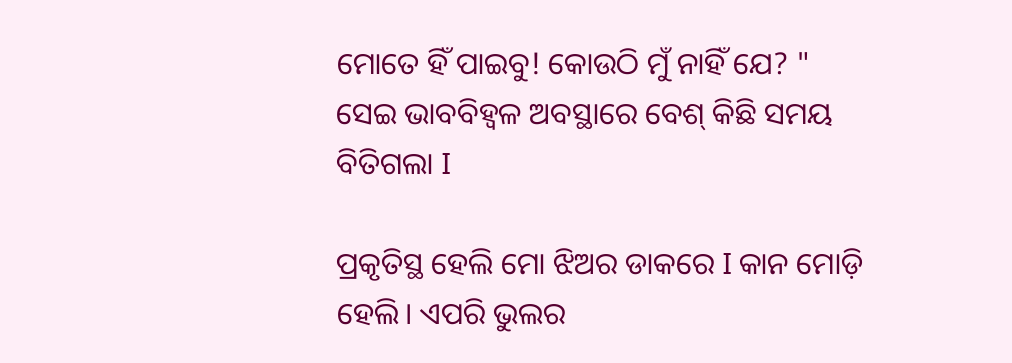ମୋତେ ହିଁ ପାଇବୁ! କୋଉଠି ମୁଁ ନାହିଁ ଯେ? " ସେଇ ଭାବବିହ୍ୱଳ ଅବସ୍ଥାରେ ବେଶ୍ କିଛି ସମୟ ବିତିଗଲା I

ପ୍ରକୃତିସ୍ଥ ହେଲି ମୋ ଝିଅର ଡାକରେ I କାନ ମୋଡ଼ି ହେଲି। ଏପରି ଭୁଲର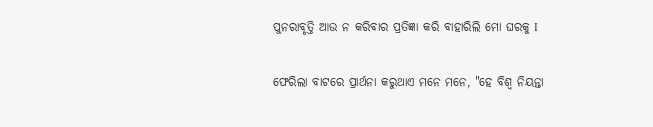ପୁନରାବୃତ୍ତି ଆଉ ନ କରିବାର ପ୍ରତିଜ୍ଞା କରି ବାହାରିଲି ମୋ ଘରକୁ I

ଫେରିଲା ବାଟରେ ପ୍ରାର୍ଥନା କରୁଥାଏ ମନେ ମନେ, "ହେ ବିଶ୍ଵ ନିୟନ୍ତା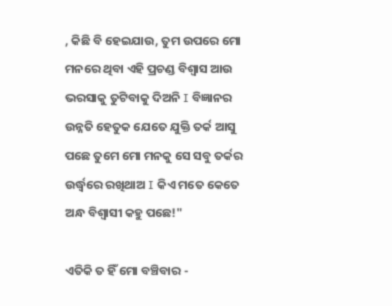, କିଛି ବି ହେଇଯାଉ, ତୁମ ଉପରେ ମୋ ମନରେ ଥିବା ଏହି ପ୍ରଚଣ୍ଡ ବିଶ୍ୱାସ ଆଉ ଭରସାକୁ ତୁଟିବାକୁ ଦିଅନି I ବିଜ୍ଞାନର ଉନ୍ନତି ହେତୁକ ଯେତେ ଯୁକ୍ତି ତର୍କ ଆସୁ ପଛେ ତୁମେ ମୋ ମନକୁ ସେ ସବୁ ତର୍କର ଉର୍ଦ୍ଧ୍ୱରେ ରଖିଥାଅ I କିଏ ମତେ କେତେ ଅନ୍ଧ ବିଶ୍ଵାସୀ କହୁ ପଛେ!"

ଏତିକି ତ ହିଁ ମୋ ବଞ୍ଚିବାର -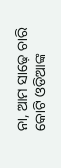ନା, ଆମ ସାଢ଼େ ଚାରି କୋଟି ଓଡିଆଙ୍କ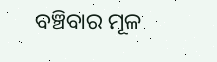ବଞ୍ଚିବାର ମୂଳ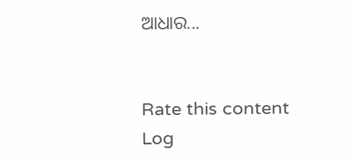ଆଧାର...


Rate this content
Log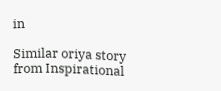in

Similar oriya story from Inspirational